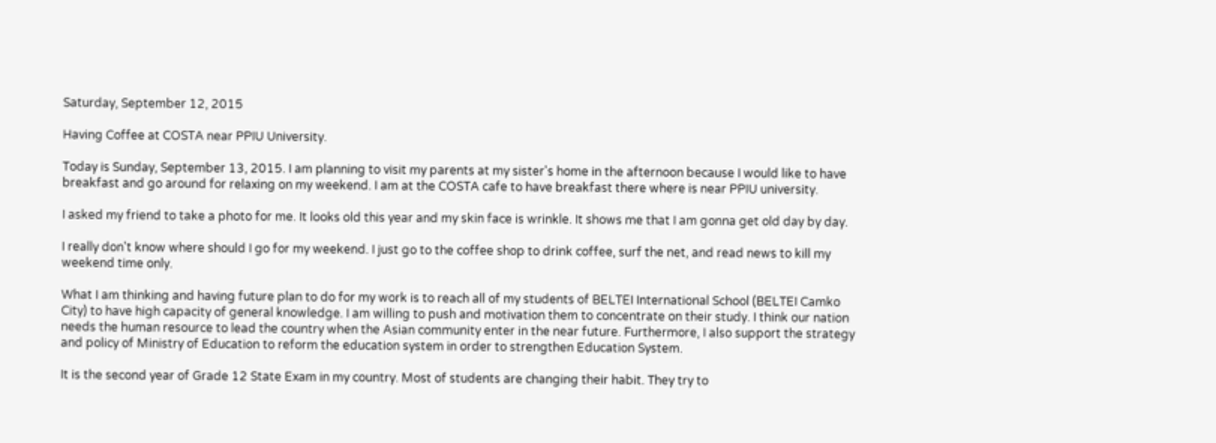Saturday, September 12, 2015

Having Coffee at COSTA near PPIU University.

Today is Sunday, September 13, 2015. I am planning to visit my parents at my sister's home in the afternoon because I would like to have breakfast and go around for relaxing on my weekend. I am at the COSTA cafe to have breakfast there where is near PPIU university.

I asked my friend to take a photo for me. It looks old this year and my skin face is wrinkle. It shows me that I am gonna get old day by day.

I really don't know where should I go for my weekend. I just go to the coffee shop to drink coffee, surf the net, and read news to kill my weekend time only.

What I am thinking and having future plan to do for my work is to reach all of my students of BELTEI International School (BELTEI Camko City) to have high capacity of general knowledge. I am willing to push and motivation them to concentrate on their study. I think our nation needs the human resource to lead the country when the Asian community enter in the near future. Furthermore, I also support the strategy and policy of Ministry of Education to reform the education system in order to strengthen Education System.

It is the second year of Grade 12 State Exam in my country. Most of students are changing their habit. They try to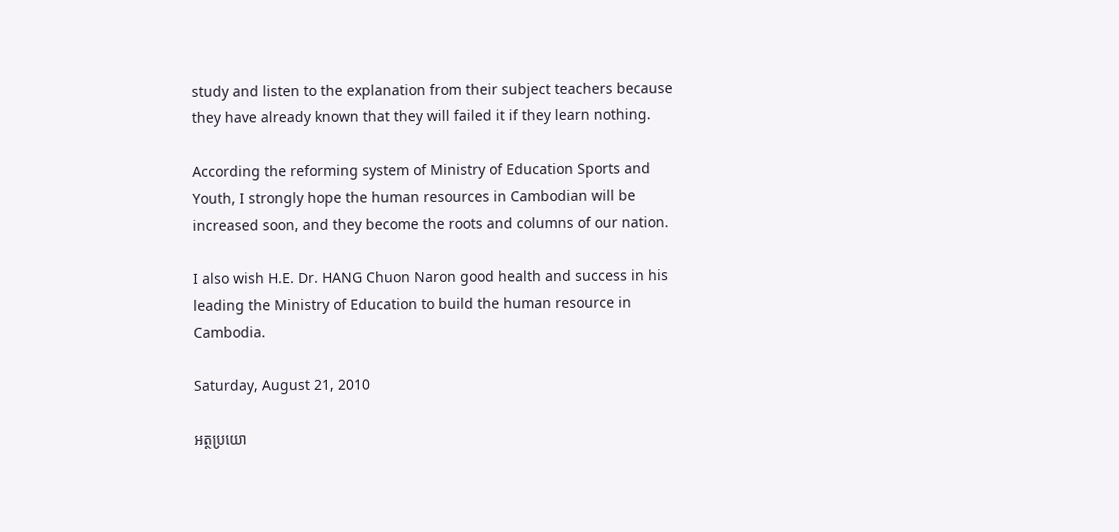study and listen to the explanation from their subject teachers because they have already known that they will failed it if they learn nothing.

According the reforming system of Ministry of Education Sports and Youth, I strongly hope the human resources in Cambodian will be increased soon, and they become the roots and columns of our nation.

I also wish H.E. Dr. HANG Chuon Naron good health and success in his leading the Ministry of Education to build the human resource in Cambodia.

Saturday, August 21, 2010

អត្ថប្រយោ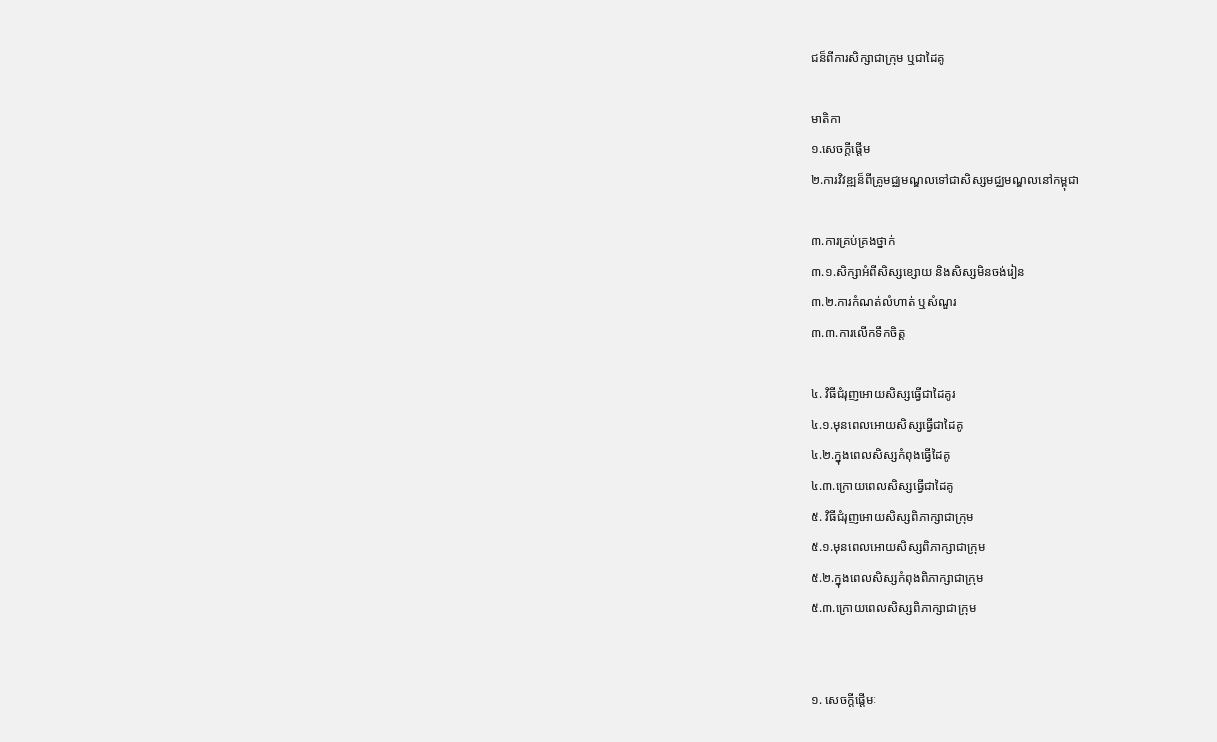ជន៏ពីការសិក្សាជាក្រុម ឬជាដៃគូ

មាតិកា
១.សេចក្តីផ្តើម
២.ការវិវឌ្ឍន៏ពីគ្រូមជ្ឈមណ្ឌលទៅជាសិស្សមជ្ឈមណ្ឌលនៅកម្ពុជា

៣.ការគ្រប់គ្រងថ្នាក់
៣.១.សិក្សាអំពីសិស្សខ្សោយ និងសិស្សមិនចង់រៀន
៣.២.ការកំណត់លំហាត់ ឬសំណួរ
៣.៣.ការលើកទឹកចិត្ត

៤. វិធីជំរុញអោយសិស្សធ្វើជាដៃគូរ
៤.១.មុនពេលអោយសិស្សធ្វើជាដៃគូ
៤.២.ក្នុងពេលសិស្សកំពុងធ្វើដៃគូ
៤.៣.ក្រោយពេលសិស្សធ្វើជាដៃគូ
៥. វិធីជំរុញអោយសិស្សពិភាក្សាជាក្រុម
៥.១.មុនពេលអោយសិស្សពិភាក្សាជាក្រុម
៥.២.ក្នុងពេលសិស្សកំពុងពិភាក្សាជាក្រុម
៥.៣.ក្រោយពេលសិស្សពិភាក្សាជាក្រុម


១. សេចក្តីផ្តើមៈ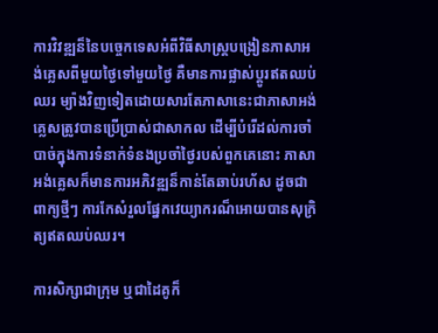ការវិវឌ្ឍន៏នៃបច្ចេកទេសអំពីវិធីសាស្ត្របង្រៀនភាសាអង់គ្លេសពីមួយថ្ងៃទៅមួយថ្ងៃ គឺមានការផ្លាស់ប្តូរឥតឈប់ឈរ ម្យ៉ាងវិញទៀតដោយសារតែភាសានេះជាភាសាអង់គ្លេសត្រូវបានប្រើប្រាស់ជាសាកល ដើម្បីបំរើដល់ការចាំបាច់ក្នុងការទំនាក់ទំនងប្រចាំថ្ងៃរបស់ពួកគេនោះ ភាសាអង់គ្លេសក៏មានការអភិវឌ្ឍន៏កាន់តែឆាប់រហ័ស ដូចជាពាក្យថ្មីៗ ការកែសំរួលផ្នែកវេយ្យាករណ៏អោយបានសុក្រិត្យឥតឈប់ឈរ។

ការសិក្សាជាក្រុម ឬជាដៃគូក៏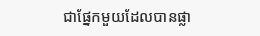ជាផ្នែកមួយដែលបានផ្លា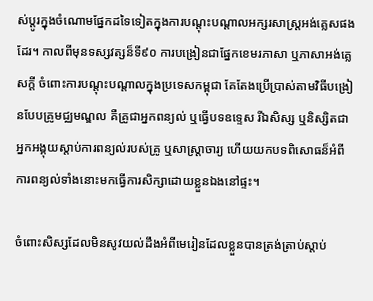ស់ប្តូរក្នុងចំណោមផ្នែកដទៃទៀតក្នុងការបណ្តុះបណ្តាលអក្សរសាស្រ្តអង់គ្លេសផងដែរ។ កាលពីមុនទស្សវត្សន៏ទី៩០ ការបង្រៀនជាផ្នែកខេមរភាសា ឬភាសាអង់គ្លេសក្តី ចំពោះការបណ្តុះបណ្តាលក្នុងប្រទេសកម្ពុជា គែតែងប្រើប្រាស់តាមវិធីបង្រៀនបែបគ្រូមជ្ឈមណ្ឌល គឺគ្រូជាអ្នកពន្យល់ ឬធ្វើបទឧទ្ទេស រីឯសិស្ស ឬនិស្សិតជាអ្នកអង្គុយស្តាប់ការពន្យល់របស់គ្រូ ឬសាស្ត្រាចារ្យ ហើយយកបទពិសោធន៏អំពីការពន្យល់ទាំងនោះមកធ្វើការសិក្សាដោយខ្លួនឯងនៅផ្ទះ។

ចំពោះសិស្សដែលមិនសូវយល់ដឹងអំពីមេរៀនដែលខ្លួនបានត្រង់ត្រាប់ស្តាប់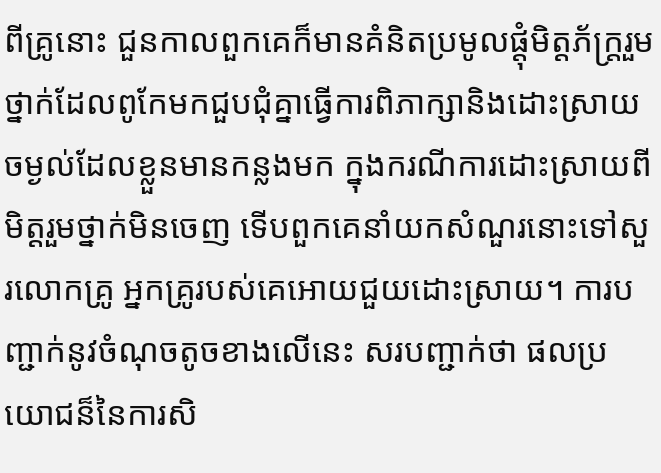ពីគ្រូនោះ ជួនកាលពួកគេក៏មានគំនិតប្រមូលផ្តុំមិត្តភ័ក្រ្តរួមថ្នាក់ដែលពូកែមកជួបជុំគ្នាធ្វើការពិភាក្សានិងដោះស្រាយចម្ងល់ដែលខ្លួនមានកន្លងមក ក្នុងករណីការដោះស្រាយពីមិត្តរួមថ្នាក់មិនចេញ ទើបពួកគេនាំយកសំណួរនោះទៅសួរលោកគ្រូ អ្នកគ្រូរបស់គេអោយជួយដោះស្រាយ។ ការបញ្ជាក់នូវចំណុចតូចខាងលើនេះ សរបញ្ជាក់ថា ផលប្រយោជន៏នៃការសិ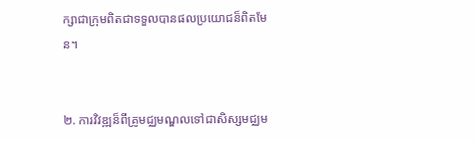ក្សាជាក្រុមពិតជាទទួលបានផលប្រយោជន៏ពិតមែន។


២. ការវិវឌ្ឍន៏ពីគ្រូមជ្ឈមណ្ឌលទៅជាសិស្សមជ្ឈម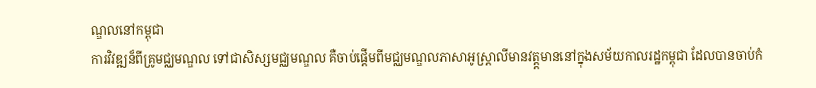ណ្ឌលនៅកម្ពុជា
ការវិវឌ្ឍន៏ពីគ្រូមជ្ឈមណ្ឌល ទៅជាសិស្សមជ្ឈមណ្ឌល គឺចាប់ផ្តើមពីមជ្ឈមណ្ឌលភាសាអូស្រ្តាលីមានវត្ត្តមាននៅក្នុងសម័យកាលរដ្ឋកម្ពុជា ដែលបានចាប់កំ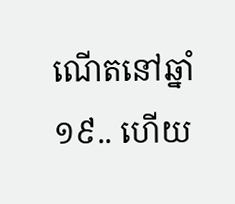ណើតនៅឆ្នាំ១៩.. ហើយ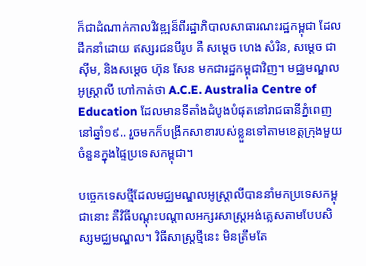ក៏ជាដំណាក់កាលវិវឌ្ឍន៏ពីរដ្ឋាភិបាលសាធារណះរដ្ឋកម្ពុជា ដែលដឹកនាំដោយ ឥស្សរជនបីរូប គឺ សម្តេច ហេង សំរិន, សម្តេច ជា ស៊ីម, និងសម្តេច ហ៊ុន សែន មកជារដ្ឋកម្ពុជាវិញ។ មជ្ឈមណ្ឌលអូស្រ្តាលី ហៅកាត់ថា A.C.E. Australia Centre of Education ដែលមានទីតាំងដំបូងបំផុតនៅរាជធានីភ្នំពេញនៅឆ្នាំ១៩.. រួចមកក៏បង្រីកសាខារបស់ខ្លួនទៅតាមខេត្តក្រុងមួយចំនួនក្នុងផ្ទៃប្រទេសកម្ពុជា។

បច្ចេកទេសថ្មីដែលមជ្ឈមណ្ឌលអូស្ត្រាលីបាននាំមកប្រទេសកម្ពុជានោះ គឺវិធីបណ្តុះបណ្តាលអក្សរសាស្ត្រអង់គ្លេសតាមបែបសិស្សមជ្ឈមណ្ឌល។ វិធីសាស្រ្តថ្មីនេះ មិនត្រឹមតែ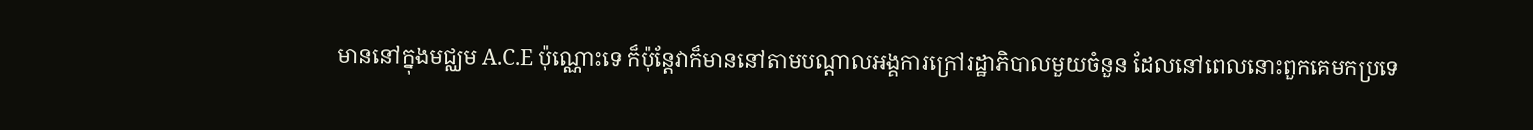មាននៅក្នុងមជ្ឈម A.C.E ប៉ុណ្ណោះទេ ក៏ប៉ុន្តែវាក៏មាននៅតាមបណ្តាលអង្គការក្រៅរដ្ឋាភិបាលមួយចំនួន ដែលនៅពេលនោះពួកគេមកប្រទេ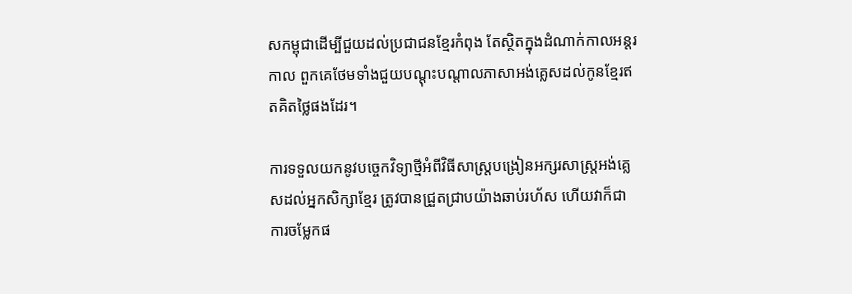សកម្ពុជាដើម្បីជួយដល់ប្រជាជនខ្មែរកំពុង តែស្ថិតក្នុងដំណាក់កាលអន្តរកាល ពួកគេថែមទាំងជួយបណ្តុះបណ្តាលភាសាអង់គ្លេសដល់កូនខ្មែរឥតគិតថ្លៃផងដែរ។

ការទទួលយកនូវបច្ចេកវិទ្យាថ្មីអំពីវិធីសាស្រ្តបង្រៀនអក្សរសាស្រ្តអង់គ្លេសដល់អ្នកសិក្សាខ្មែរ ត្រូវបានជ្រួតជ្រាបយ៉ាងឆាប់រហ័ស ហើយវាក៏ជាការចម្លែកផ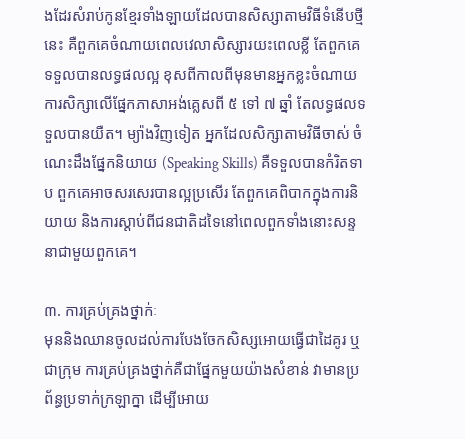ងដែរសំរាប់កូនខ្មែរទាំងឡាយដែលបានសិស្សាតាមវិធីទំនើបថ្មីនេះ គឺពួកគេចំណាយពេលវេលាសិស្សារយះពេលខ្លី តែពួកគេទទួលបានលទ្ធផលល្អ ខុសពីកាលពីមុនមានអ្នកខ្លះចំណាយការសិក្សាលើផ្នែកភាសាអង់គ្លេសពី ៥ ទៅ ៧ ឆ្នាំ តែលទ្ធផលទទួលបានយឺត។ ម្យ៉ាងវិញទៀត អ្នកដែលសិក្សាតាមវិធីចាស់ ចំណេះដឹងផ្នែកនិយាយ (Speaking Skills) គឺទទួលបានកំរិតទាប ពួកគេអាចសរសេរបានល្អប្រសើរ តែពួកគេពិបាកក្នុងការនិយាយ និងការស្តាប់ពីជនជាតិដទៃនៅពេលពួកទាំងនោះសន្ទនាជាមួយពួកគេ។

៣. ការគ្រប់គ្រងថ្នាក់ៈ
មុននិងឈានចូលដល់ការបែងចែកសិស្សអោយធ្វើជាដៃគូរ ឬជាក្រុម ការគ្រប់គ្រងថ្នាក់គឺជាផ្នែកមួយយ៉ាងសំខាន់ វាមានប្រព័ន្ធប្រទាក់ក្រឡាក្នា ដើម្បីអោយ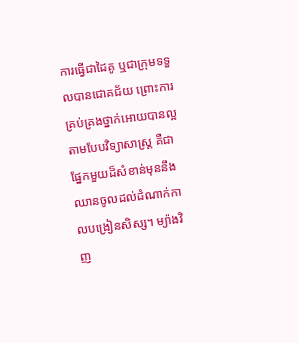ការធ្វើជាដៃគូ ឬជាក្រុមទទួលបានជោគជ័យ ព្រោះការគ្រប់គ្រងថ្នាក់អោយបានល្អតាមបែបវិទ្យាសាស្រ្ត គឺជាផ្នែកមួយដ៏សំខាន់មុននឹងឈានចូលដល់ដំណាក់កាលបង្រៀនសិស្ស។ ម្យ៉ាងវិញ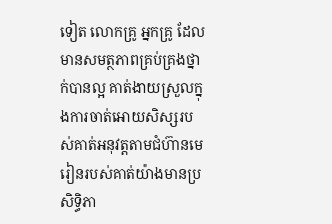ទៀត លោកគ្រូ អ្នកគ្រូ ដែលមានសមត្ថភាពគ្រប់គ្រងថ្នាក់បានល្អ គាត់ងាយស្រួលក្នុងការចាត់អោយសិស្សរបស់គាត់អនុវត្តតាមជំហ៊ានមេរៀនរបស់គាត់យ៉ាងមានប្រសិទ្ធិភា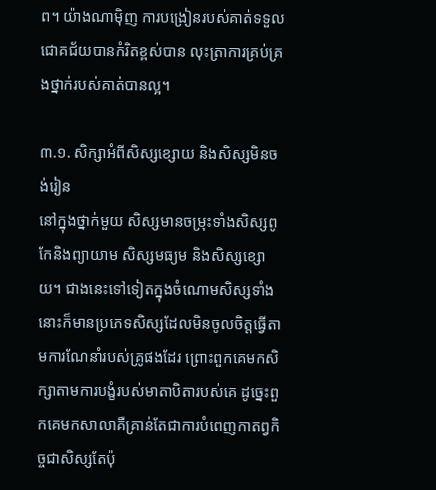ព។ យ៉ាងណាម៉ិញ ការបង្រៀនរបស់គាត់ទទួលជោគជ័យបានកំរិតខ្ពស់បាន លុះត្រាការគ្រប់គ្រងថ្នាក់របស់គាត់បានល្អ។

៣.១. សិក្សាអំពីសិស្សខ្សោយ និងសិស្សមិនចង់រៀន
នៅក្នុងថ្នាក់មួយ សិស្សមានចម្រុះទាំងសិស្សពូកែនិងព្យាយាម សិស្សមធ្យម និងសិស្សខ្សោយ។ ជាងនេះទៅទៀតក្នុងចំណោមសិស្សទាំងនោះក៏មានប្រភេទសិស្សដែលមិនចូលចិត្តធ្វើតាមការណែនាំរបស់គ្រូផងដែរ ព្រោះពួកគេមកសិក្សាតាមការបង្ខំរបស់មាតាបិតារបស់គេ ដូច្នេះពួកគេមកសាលាគឺគ្រាន់តែជាការបំពេញកាតព្វកិច្ចជាសិស្សតែប៉ុ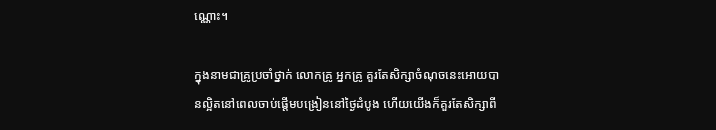ណ្ណោះ។

ក្នុងនាមជាគ្រូប្រចាំថ្នាក់ លោកគ្រូ អ្នកគ្រូ គួរតែសិក្សាចំណុចនេះអោយបានល្អិតនៅពេលចាប់ផ្តើមបង្រៀននៅថ្ងៃដំបូង ហើយយើងក៏គួរតែសិក្សាពី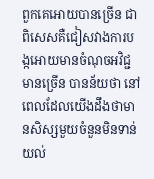ពួកគេអោយបានច្រើន ជាពិសេសគឺជៀសវាងការបង្កអោយមានចំណុចអវិជ្ជមានច្រើន បានន័យថា នៅពេលដែលយើងដឹងថាមានសិស្សមួយចំនួនមិនទាន់យល់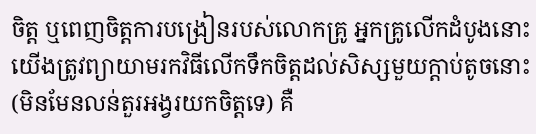ចិត្ត ឬពេញចិត្តការបង្រៀនរបស់លោកគ្រូ អ្នកគ្រូលើកដំបូងនោះ យើងត្រូវព្យាយាមរកវិធីលើកទឹកចិត្តដល់សិស្សមួយក្តាប់តូចនោះ (មិនមែនលន់តួរអង្វរយកចិត្តទេ) គឺ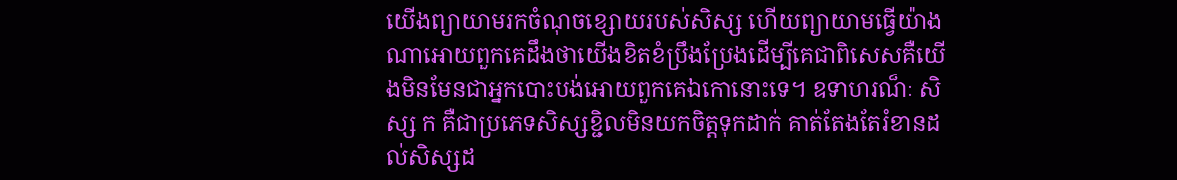យើងព្យាយាមរកចំណុចខ្សោយរបស់សិស្ស ហើយព្យាយាមធ្វើយ៉ាងណាអោយពួកគេដឹងថាយើងខិតខំប្រឹងប្រែងដើម្បីគេជាពិសេសគឺយើងមិនមែនជាអ្នកបោះបង់អោយពួកគេឯកោនោះទេ។ ឧទាហរណ៏ៈ សិស្ស ក គឺជាប្រភេទសិស្សខ្ជិលមិនយកចិត្តទុកដាក់ គាត់តែងតែរំខានដល់សិស្សដ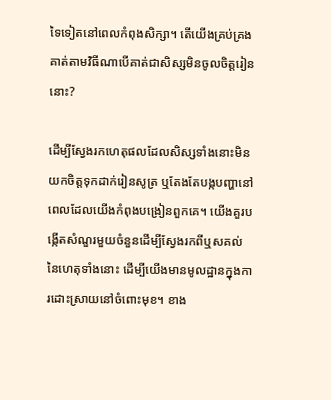ទៃទៀតនៅពេលកំពុងសិក្សា។ តើយើងគ្រប់គ្រងគាត់តាមវិធីណាបើគាត់ជាសិស្សមិនចូលចិត្តរៀននោះ?

ដើម្បីស្វែងរកហេតុផលដែលសិស្សទាំងនោះមិនយកចិត្តទុកដាក់រៀនសូត្រ ឬតែងតែបង្កបញ្ហានៅពេលដែលយើងកំពុងបង្រៀនពួកគេ។ យើងគួរបង្កើតសំណួរមួយចំនួនដើម្បីស្វែងរកពីឬសគល់នៃហេតុទាំងនោះ ដើម្បីយើងមានមូលដ្ឋានក្នុងការដោះស្រាយនៅចំពោះមុខ។ ខាង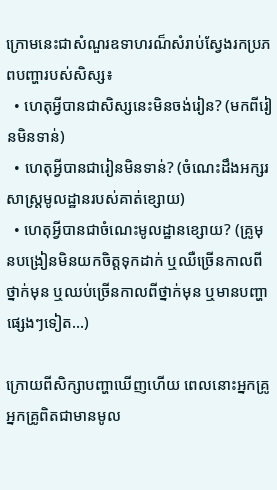ក្រោមនេះជាសំណួរឧទាហរណ៏សំរាប់ស្វែងរកប្រភពបញ្ហារបស់សិស្ស៖
  • ហេតុអ្វីបានជាសិស្សនេះមិនចង់រៀន? (មកពីរៀនមិនទាន់)
  • ហេតុអ្វីបានជារៀនមិនទាន់? (ចំណេះដឹងអក្សរសាស្រ្តមូលដ្ឋានរបស់គាត់ខ្សោយ)
  • ហេតុអ្វីបានជាចំណេះមូលដ្ឋានខ្សោយ? (គ្រូមុនបង្រៀនមិនយកចិត្តទុកដាក់ ឬឈឺច្រើនកាលពីថ្នាក់មុន ឬឈប់ច្រើនកាលពីថ្នាក់មុន ឬមានបញ្ហាផ្សេងៗទៀត...)

ក្រោយពីសិក្សាបញ្ហាឃើញហើយ ពេលនោះអ្នកគ្រូ អ្នកគ្រូពិតជាមានមូល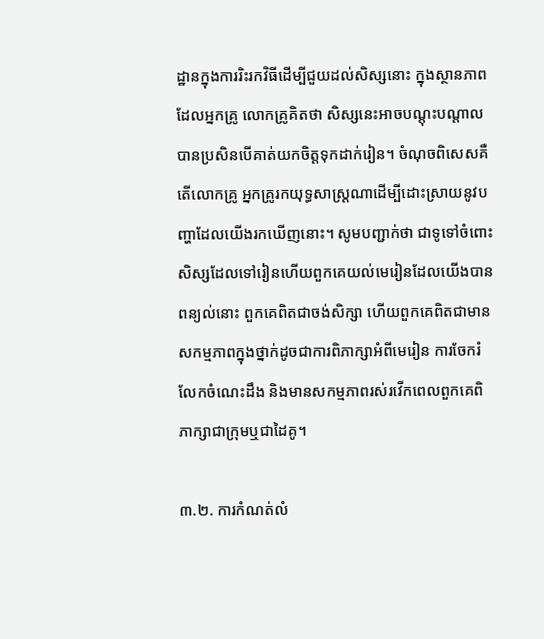ដ្ឋានក្នុងការរិះរកវិធីដើម្បីជួយដល់សិស្សនោះ ក្នុងស្ថានភាពដែលអ្នកគ្រូ លោកគ្រូគិតថា សិស្សនេះអាចបណ្តុះបណ្តាលបានប្រសិនបើគាត់យកចិត្តទុកដាក់រៀន។ ចំណុចពិសេសគឺ តើលោកគ្រូ អ្នកគ្រូរកយុទ្ធសាស្រ្តណាដើម្បីដោះស្រាយនូវបញ្ហាដែលយើងរកឃើញនោះ។ សូមបញ្ជាក់ថា ជាទូទៅចំពោះសិស្សដែលទៅរៀនហើយពួកគេយល់មេរៀនដែលយើងបានពន្យល់នោះ ពួកគេពិតជាចង់សិក្សា ហើយពួកគេពិតជាមានសកម្មភាពក្នុងថ្នាក់ដូចជាការពិភាក្សាអំពីមេរៀន ការចែករំលែកចំណេះដឹង និងមានសកម្មភាពរស់រវើកពេលពួកគេពិភាក្សាជាក្រុមឬជាដៃគូ។

៣.២. ការកំណត់លំ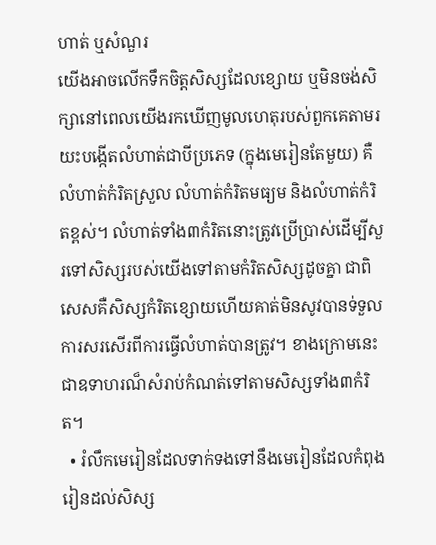ហាត់ ឬសំណួរ
យើងអាចលើកទឹកចិត្តសិស្សដែលខ្សោយ ឬមិនចង់សិក្សានៅពេលយើងរកឃើញមូលហេតុរបស់ពួកគេតាមរយះបង្កើតលំហាត់ជាបីប្រភេទ (ក្នុងមេរៀនតែមួយ) គឺលំហាត់កំរិតស្រួល លំហាត់កំរិតមធ្យម និងលំហាត់កំរិតខ្ពស់។ លំហាត់ទាំង៣កំរិតនោះត្រូវប្រើប្រាស់ដើម្បីសួរទៅសិស្សរបស់យើងទៅតាមកំរិតសិស្សដូចគ្នា ជាពិសេសគឺសិស្សកំរិតខ្សោយហើយគាត់មិនសូវបានទ់ទួលការសរសើរពីការធ្វើលំហាត់បានត្រូវ។ ខាងក្រោមនេះជាឧទាហរណ៏សំរាប់កំណត់ទៅតាមសិស្សទាំង៣កំរិត។
  • រំលឹកមេរៀនដែលទាក់ទងទៅនឹងមេរៀនដែលកំពុងរៀនដល់សិស្ស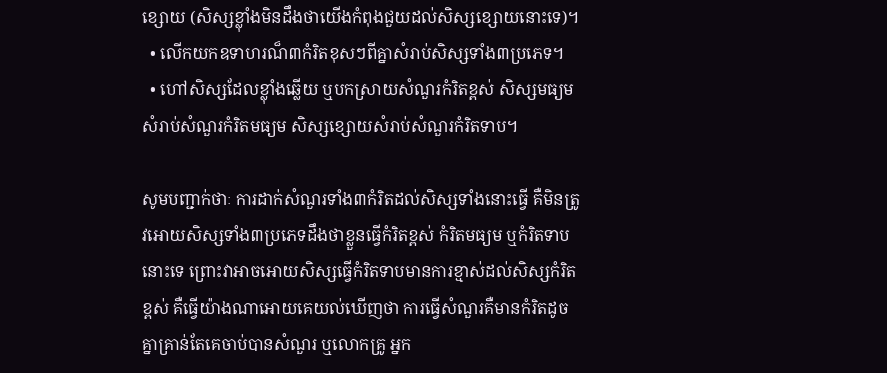ខ្សោយ (សិស្សខ្ល៉ាំងមិនដឹងថាយើងកំពុងជួយដល់សិស្សខ្សោយនោះទេ)។
  • លើកយកឧទាហរណ៏៣កំរិតខុសៗពីគ្នាសំរាប់សិស្សទាំង៣ប្រភេទ។
  • ហៅសិស្សដែលខ្ល៉ាំងឆ្លើយ ឬបកស្រាយសំណួរកំរិតខ្ពស់ សិស្សមធ្យមសំរាប់សំណួរកំរិតមធ្យម សិស្សខ្សោយសំរាប់សំណួរកំរិតទាប។

សូមបញ្ជាក់ថាៈ ការដាក់សំណួរទាំង៣កំរិតដល់សិស្សទាំងនោះធ្វើ គឺមិនត្រូវអោយសិស្សទាំង៣ប្រភេទដឹងថាខ្លួនធ្វើកំរិតខ្ពស់ កំរិតមធ្យម ឬកំរិតទាបនោះទេ ព្រោះវាអាចអោយសិស្សធ្វើកំរិតទាបមានការខ្មាស់ដល់សិស្សកំរិតខ្ពស់ គឺធ្វើយ៉ាងណាអោយគេយល់ឃើញថា ការធ្វើសំណួរគឺមានកំរិតដូចគ្នាគ្រាន់តែគេចាប់បានសំណួរ ឬលោកគ្រូ អ្នក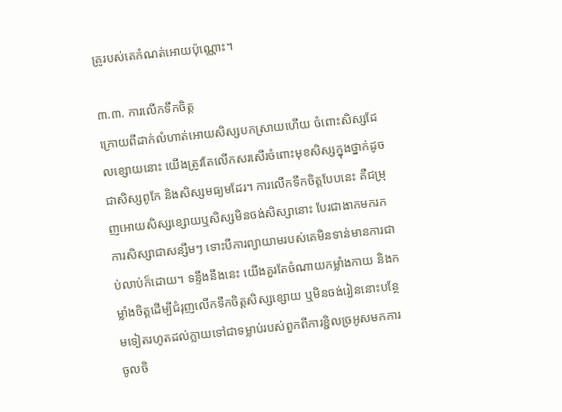គ្រូរបស់គេកំណត់អោយប៉ុណ្ណោះ។

៣.៣. ការលើកទឹកចិត្ត
ក្រោយពីដាក់លំហាត់អោយសិស្សបកស្រាយហើយ ចំពោះសិស្សដែលខ្សោយនោះ យើងត្រូវតែលើកសរសើរចំពោះមុខសិស្សក្នុងថ្នាក់ដូចជាសិស្សពូកែ និងសិស្សមធ្យមដែរ។ ការលើកទឹកចិត្តបែបនេះ គឺជម្រុញអោយសិស្សខ្សោយឬសិស្សមិនចង់សិស្សានោះ បែរជាងាកមករកការសិស្សាជាសន្សឹមៗ ទោះបីការព្យាយាមរបស់គេមិនទាន់មានការជាប់លាប់ក៏ដោយ។ ទន្ទឹងនឹងនេះ យើងគួរតែចំណាយកម្លាំងកាយ និងកម្លាំងចិត្តដើម្បីជំរុញលើកទឹកចិត្តសិស្សខ្សោយ ឬមិនចង់រៀននោះបន្ថែមទៀតរហូតដល់ក្លាយទៅជាទម្លាប់របស់ពួកពីការខ្ជិលច្រអូសមកការចូលចិ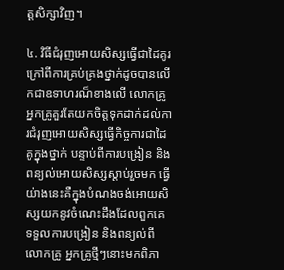ត្តសិក្សាវិញ។

៤. វិធីជំរុញអោយសិស្សធ្វើជាដៃគូរ
ក្រៅពីការគ្រប់គ្រងថ្នាក់ដូចបានលើកជាឧទាហរណ៏ខាងលើ លោកគ្រូអ្នកគ្រូគួរតែយកចិត្តទុកដាក់ដល់ការជំរុញអោយសិស្សធ្វើកិច្ចការជាដៃគូក្នុងថ្នាក់ បន្ទាប់ពីការបង្រៀន និងពន្យល់អោយសិស្សស្តាប់រួចមក ធ្វើយ់ាងនេះគឺក្នុងបំណងចង់អោយសិស្សយកនូវចំណេះដឹងដែលពួកគេទទួលការបង្រៀន និងពន្យល់ពីលោកគ្រូ អ្នកគ្រូថ្មីៗនោះមកពិភា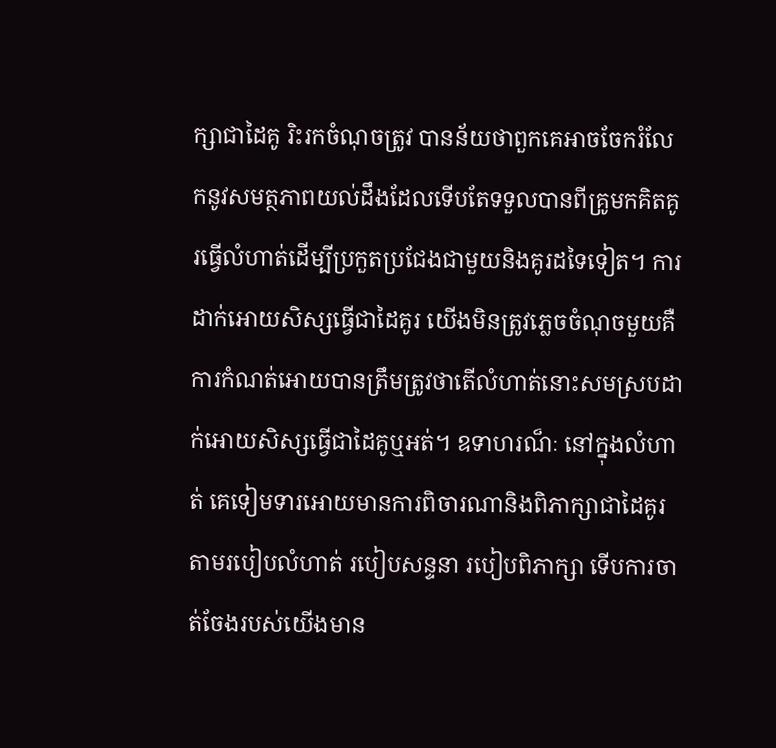ក្សាជាដៃគូ រិះរកចំណុចត្រូវ បានន័យថាពួកគេអាចចែករំលែកនូវសមត្ថភាពយល់ដឹងដែលទើបតែទទួលបានពីគ្រូមកគិតគូរធ្វើលំហាត់ដើម្បីប្រកួតប្រជែងជាមួយនិងគូរដទៃទៀត។ ការដាក់អោយសិស្សធ្វើជាដៃគូរ យើងមិនត្រូវភ្លេចចំណុចមួយគឺការកំណត់អោយបានត្រឹមត្រូវថាតើលំហាត់នោះសមស្របដាក់អោយសិស្សធ្វើជាដៃគូឬអត់។ ឧទាហរណ៏ៈ នៅក្នុងលំហាត់ គេទៀមទារអោយមានការពិចារណានិងពិភាក្សាជាដៃគូរតាមរបៀបលំហាត់ របៀបសន្ទនា របៀបពិភាក្សា ទើបការចាត់ចែងរបស់យើងមាន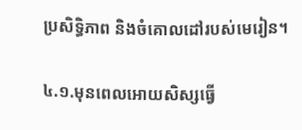ប្រសិទ្ធិភាព និងចំគោលដៅរបស់មេរៀន។

៤.១.មុនពេលអោយសិស្សធ្វើ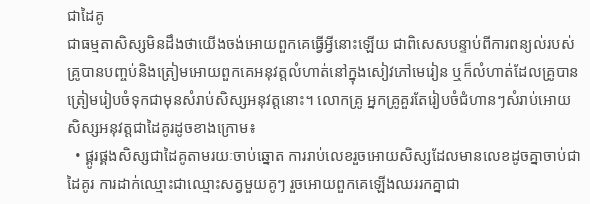ជាដៃគូ
ជាធម្មតាសិស្សមិនដឹងថាយើងចង់អោយពួកគេធ្វើអ្វីនោះឡើយ ជាពិសេសបន្ទាប់ពីការពន្យល់របស់គ្រូបានបញ្ចប់និងត្រៀមអោយពួកគេអនុវត្តលំហាត់នៅក្នុងសៀវភៅមេរៀន ឬក៏លំហាត់ដែលគ្រូបានត្រៀមរៀបចំទុកជាមុនសំរាប់សិស្សអនុវត្តនោះ។ លោកគ្រូ អ្នកគ្រូគួរតែរៀបចំជំហានៗសំរាប់អោយសិស្សអនុវត្តជាដៃគូរដូចខាងក្រោម៖
  • ផ្គូរផ្គងសិស្សជាដៃគូតាមរយៈចាប់ឆ្នោត ការរាប់លេខរួចអោយសិស្សដែលមានលេខដូចគ្នាចាប់ជាដៃគូរ ការដាក់ឈ្មោះជាឈ្មោះសត្វមួយគូៗ រួចអោយពួកគេឡើងឈររកគ្នាជា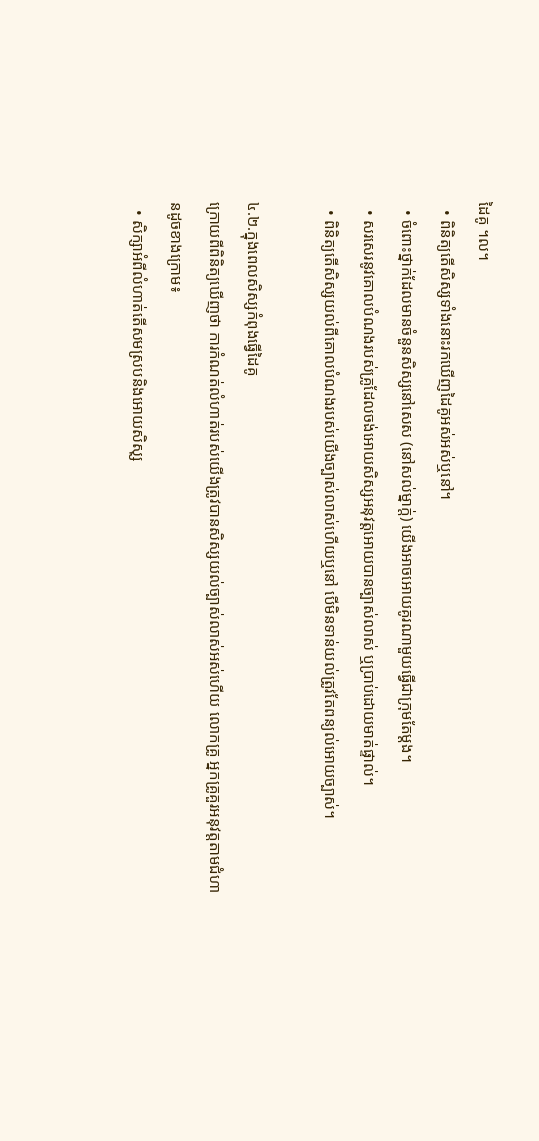ដៃគូ ។ល។
  • ពិនិត្យតើសិស្សទាំងនោះរកឃើញដៃគូអស់អស់ឬនៅ។
  • ចំពោះថ្នាក់ដែលមានចំនួនសិស្សនៅសេស (នៅសល់ម្នាក់្ត) យើងអាចអោយគូរណាមួយធ្វើជាក្រុមតែម្តង។
  • សរសេរនូវគោលបំណងរបស់គ្រូដែលចង់អោយសិស្សអនុវត្តអោយបានច្បាស់លាស់ ឬប្រាប់ដោយមាត់ផ្ទាល់។
  • ពិនិត្យតើសិស្សយល់ពីគោលបំណងរបស់យើងច្បាស់លាស់ហើយឬនៅ បើមិនទាន់យល់ត្រូវតែពន្យល់អោយច្បាស់។

៤.២.ក្នុងពេលសិស្សកំពុងធ្វើដៃគូ
ក្រោយពីពិនិត្យឃើញថា ការកំណត់លំហាត់របស់យើងត្រូវបានសិស្សយល់ច្បាស់លាស់អស់ហើយ លោកគ្រូ អ្នកគ្រូគួរអនុវត្តតាមជំហានដូចខាងក្រោម៖
  • សិក្សាអំពីលំហាត់តើសមស្របនិងអោយសិសុ្ស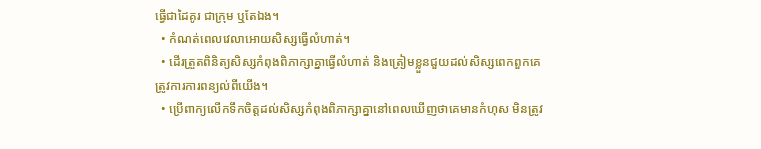ធ្វើជាដៃគូរ ជាក្រុម ឬតែឯង។
  • កំណត់ពេលវេលាអោយសិស្សធ្វើលំហាត់។
  • ដើរត្រួតពិនិត្យសិស្សកំពុងពិភាក្សាគ្នាធ្វើលំហាត់ និងត្រៀមខ្លួនជួយដល់សិស្សពេកពួកគេត្រូវការការពន្យល់ពីយើង។
  • ប្រើពាក្យលើកទឹកចិត្តដល់សិស្សកំពុងពិភាក្សាគ្នានៅពេលឃើញថាគេមានកំហុស មិនត្រូវ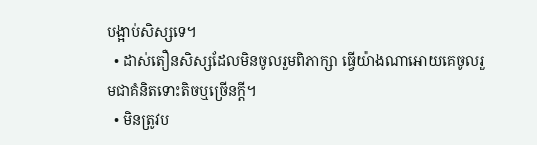បង្អាប់សិស្សទេ។
  • ដាស់តឿនសិស្សដែលមិនចូលរួមពិភាក្សា ធ្វើយ៉ាងណាអោយគេចូលរួមជាគំនិតទោះតិចឬច្រើនក្តី។
  • មិនត្រូវប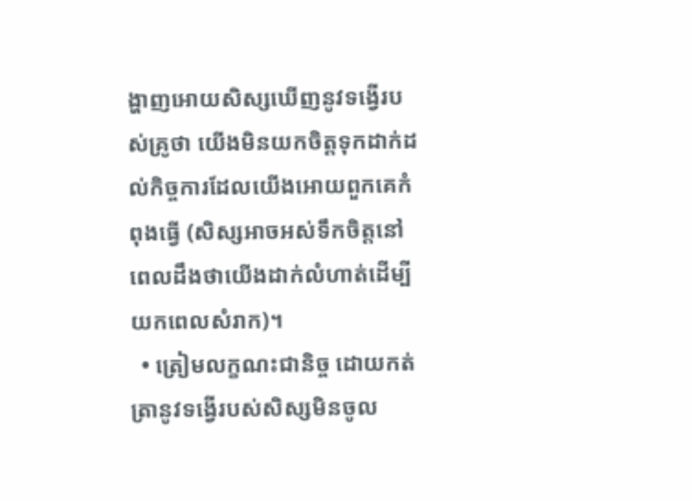ង្ហាញអោយសិស្សឃើញនូវទង្វើរបស់គ្រូថា យើងមិនយកចិត្តទុកដាក់ដល់កិច្ចការដែលយើងអោយពួកគេកំពុងធ្វើ (សិស្សអាចអស់ទឹកចិត្តនៅពេលដឹងថាយើងដាក់លំហាត់ដើម្បីយកពេលសំរាក)។
  • ត្រៀមលក្ខណះជានិច្ច ដោយកត់ត្រានូវទង្វើរបស់សិស្សមិនចូល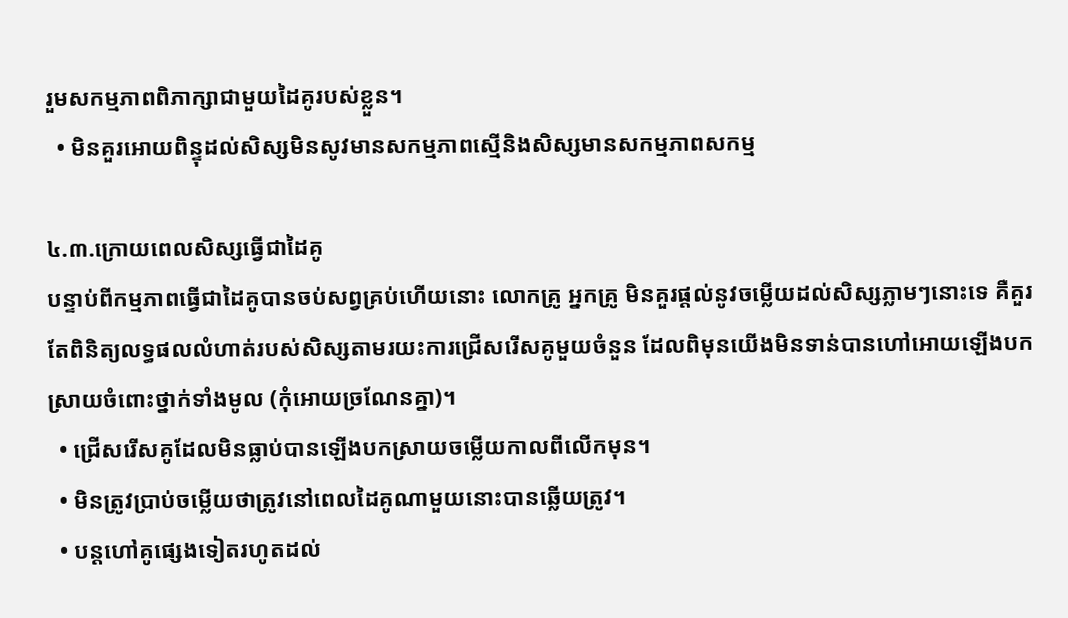រួមសកម្មភាពពិភាក្សាជាមួយដៃគូរបស់ខ្លួន។
  • មិនគួរអោយពិន្ទុដល់សិស្សមិនសូវមានសកម្មភាពស្មើនិងសិស្សមានសកម្មភាពសកម្ម

៤.៣.ក្រោយពេលសិស្សធ្វើជាដៃគូ
បន្ទាប់ពីកម្មភាពធ្វើជាដៃគូបានចប់សព្វគ្រប់ហើយនោះ លោកគ្រូ អ្នកគ្រូ មិនគួរផ្តល់នូវចម្លើយដល់សិស្សភ្លាមៗនោះទេ គឺគួរតែពិនិត្យលទ្ធផលលំហាត់របស់សិស្សតាមរយះការជ្រើសរើសគូមួយចំនួន ដែលពិមុនយើងមិនទាន់បានហៅអោយឡើងបកស្រាយចំពោះថ្នាក់ទាំងមូល (កុំអោយច្រណែនគ្នា)។
  • ជ្រើសរើសគូដែលមិនធ្លាប់បានឡើងបកស្រាយចម្លើយកាលពីលើកមុន។
  • មិនត្រូវប្រាប់ចម្លើយថាត្រូវនៅពេលដៃគូណាមួយនោះបានឆ្លើយត្រូវ។
  • បន្តហៅគូផ្សេងទៀតរហូតដល់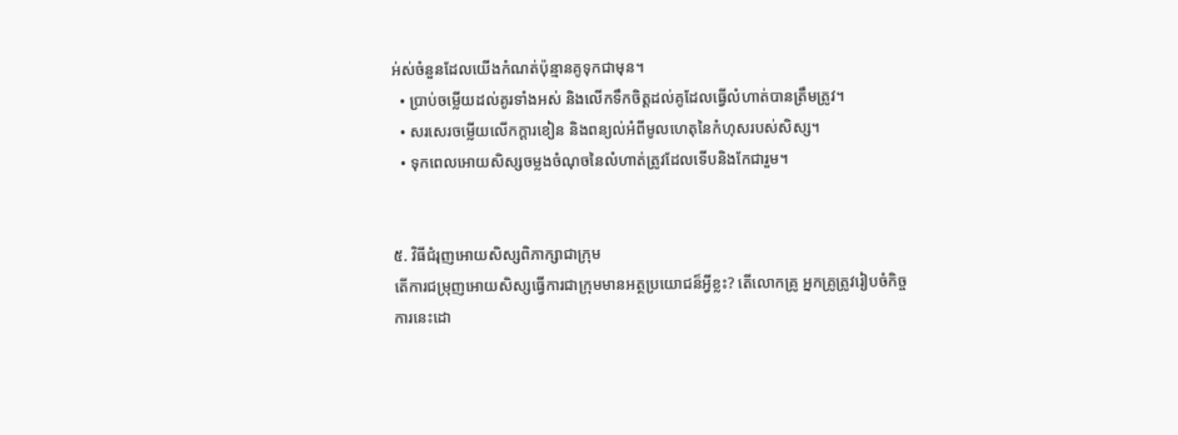អ់ស់ចំនួនដែលយើងកំណត់ប៉ុន្មានគូទុកជាមុន។
  • ប្រាប់ចម្លើយដល់គូរទាំងអស់ និងលើកទឹកចិត្តដល់គូដែលធ្វើលំហាត់បានត្រឹមត្រូវ។
  • សរសេរចម្លើយលើកក្តារខៀន និងពន្យល់អំពីមូលហេតុនៃកំហុសរបស់សិស្ស។
  • ទុកពេលអោយសិស្សចម្លងចំណុចនៃលំហាត់ត្រូវដែលទើបនិងកែជារួម។


៥. វិធីជំរុញអោយសិស្សពិភាក្សាជាក្រុម
តើការជម្រុញអោយសិស្សធ្វើការជាក្រុមមានអត្ថប្រយោជន៏អ្វីខ្លះ? តើលោកគ្រូ អ្នកគ្រូត្រូវរៀបចំកិច្ចការនេះដោ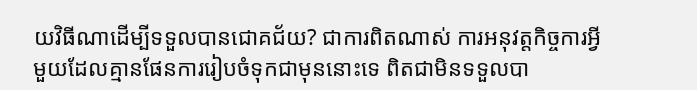យវិធីណាដើម្បីទទួលបានជោគជ័យ? ជាការពិតណាស់ ការអនុវត្តកិច្ចការអ្វីមួយដែលគ្មានផែនការរៀបចំទុកជាមុននោះទេ ពិតជាមិនទទួលបា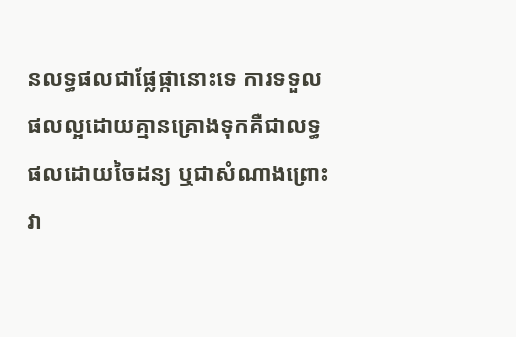នលទ្ធផលជាផ្លែផ្កានោះទេ ការទទួលផលល្អដោយគ្មានគ្រោងទុកគឺជាលទ្ធផលដោយចៃដន្យ ឬជាសំណាងព្រោះវា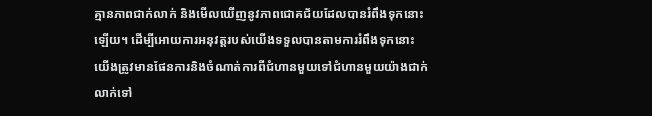គ្មានភាពជាក់លាក់ និងមើលឃើញនូវភាពជោគជ័យដែលបានរំពឹងទុកនោះឡើយ។ ដើម្បីអោយការអនុវត្តរបស់យើងទទួលបានតាមការរំពឹងទុកនោះ យើងត្រូវមានផែនការនិងចំណាត់ការពីជំហានមួយទៅជំហានមួយយ៉ាងជាក់លាក់ទៅ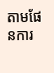តាមផែនការ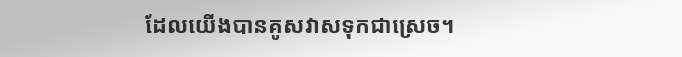ដែលយើងបានគូសវាសទុកជាស្រេច។